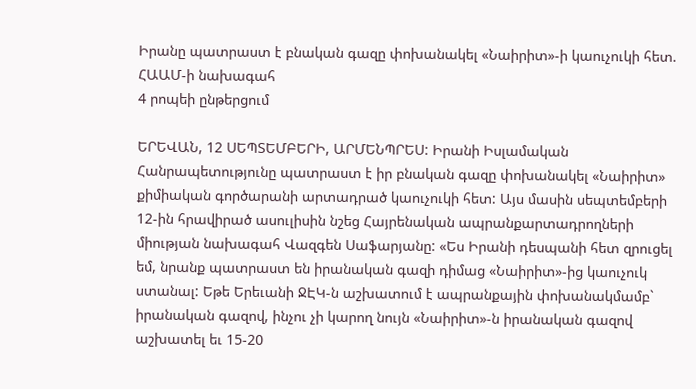Իրանը պատրաստ է բնական գազը փոխանակել «Նաիրիտ»-ի կաուչուկի հետ. ՀԱԱՄ-ի նախագահ
4 րոպեի ընթերցում

ԵՐԵՎԱՆ, 12 ՍԵՊՏԵՄԲԵՐԻ, ԱՐՄԵՆՊՐԵՍ: Իրանի Իսլամական Հանրապետությունը պատրաստ է իր բնական գազը փոխանակել «Նաիրիտ» քիմիական գործարանի արտադրած կաուչուկի հետ: Այս մասին սեպտեմբերի 12-ին հրավիրած ասուլիսին նշեց Հայրենական ապրանքարտադրողների միության նախագահ Վազգեն Սաֆարյանը: «Ես Իրանի դեսպանի հետ զրուցել եմ, նրանք պատրաստ են իրանական գազի դիմաց «Նաիրիտ»-ից կաուչուկ ստանալ: Եթե Երեւանի ՋԷԿ-ն աշխատում է ապրանքային փոխանակմամբ` իրանական գազով, ինչու չի կարող նույն «Նաիրիտ»-ն իրանական գազով աշխատել եւ 15-20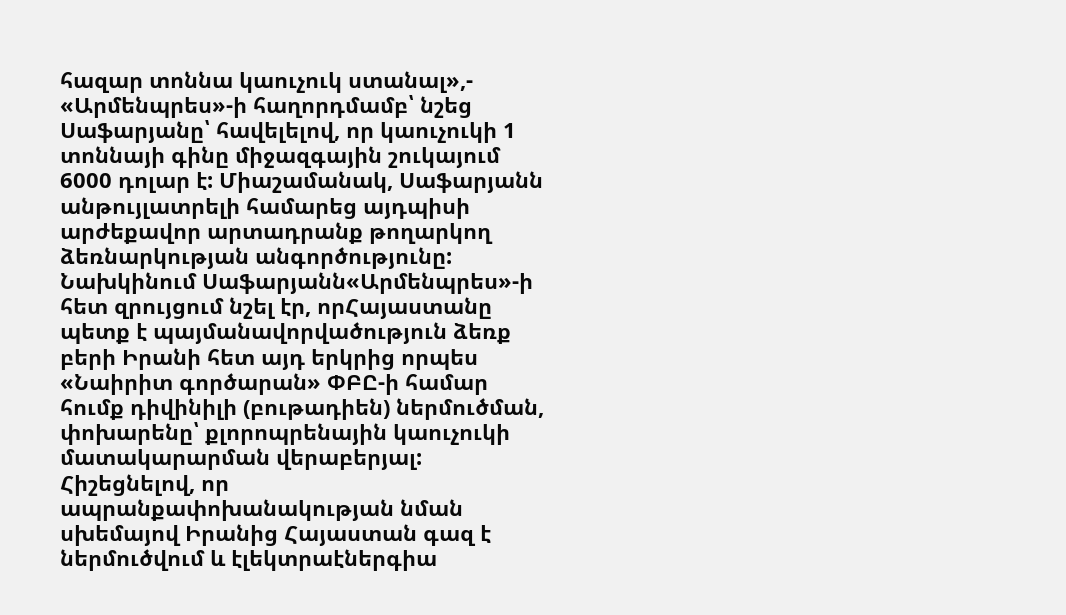հազար տոննա կաուչուկ ստանալ»,- «Արմենպրես»-ի հաղորդմամբ՝ նշեց Սաֆարյանը՝ հավելելով, որ կաուչուկի 1 տոննայի գինը միջազգային շուկայում 6000 դոլար է: Միաշամանակ, Սաֆարյանն անթույլատրելի համարեց այդպիսի արժեքավոր արտադրանք թողարկող ձեռնարկության անգործությունը:
Նախկինում Սաֆարյանն«Արմենպրես»-ի հետ զրույցում նշել էր, որՀայաստանը պետք է պայմանավորվածություն ձեռք բերի Իրանի հետ այդ երկրից որպես «Նաիրիտ գործարան» ՓԲԸ-ի համար հումք դիվինիլի (բութադիեն) ներմուծման, փոխարենը՝ քլորոպրենային կաուչուկի մատակարարման վերաբերյալ:
Հիշեցնելով, որ ապրանքափոխանակության նման սխեմայով Իրանից Հայաստան գազ է ներմուծվում և էլեկտրաէներգիա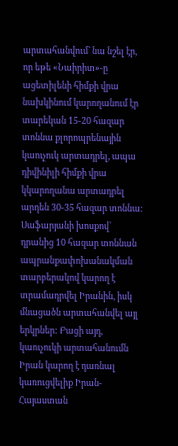արտահանվում` նա նշել էր, որ եթե «Նաիրիտ»-ը ացետիլենի հիմքի վրա նախկինում կարողանում էր տարեկան 15-20 հազար տոննա քլորոպրենային կաուչուկ արտադրել, ապա դիվինիլի հիմքի վրա կկարողանա արտադրել արդեն 30-35 հազար տոննա: Սաֆարյանի խոսքով` դրանից 10 հազար տոննան ապրանքափոխանակման տարբերակով կարող է տրամադրվել Իրանին, իսկ մնացածն արտահանվել այլ երկրներ: Բացի այդ, կաուչուկի արտահանումն Իրան կարող է դառնալ կառուցվելիք Իրան-Հայաստան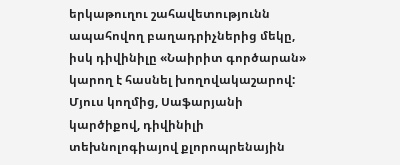երկաթուղու շահավետությունն ապահովող բաղադրիչներից մեկը, իսկ դիվինիլը «Նաիրիտ գործարան» կարող է հասնել խողովակաշարով:
Մյուս կողմից, Սաֆարյանի կարծիքով, դիվինիլի տեխնոլոգիայով քլորոպրենային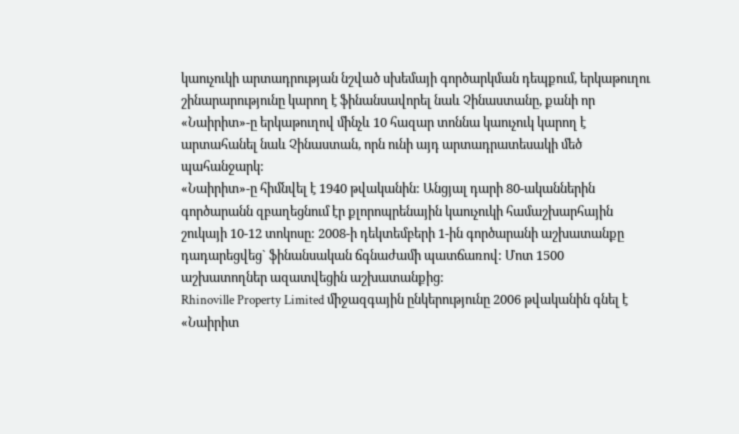կաուչուկի արտադրության նշված սխեմայի գործարկման դեպքում, երկաթուղու շինարարությունը կարող է ֆինանսավորել նաև Չինաստանը, քանի որ «Նաիրիտ»-ը երկաթուղով մինչև 10 հազար տոննա կաուչուկ կարող է արտահանել նաև Չինաստան, որն ունի այդ արտադրատեսակի մեծ պահանջարկ:
«Նաիրիտ»-ը հիմնվել է 1940 թվականին: Անցյալ դարի 80-ականներին գործարանն զբաղեցնում էր քլորոպրենային կաուչուկի համաշխարհային շուկայի 10-12 տոկոսը: 2008-ի դեկտեմբերի 1-ին գործարանի աշխատանքը դադարեցվեց` ֆինանսական ճգնաժամի պատճառով: Մոտ 1500 աշխատողներ ազատվեցին աշխատանքից:
Rhinoville Property Limited միջազգային ընկերությունը 2006 թվականին գնել է «Նաիրիտ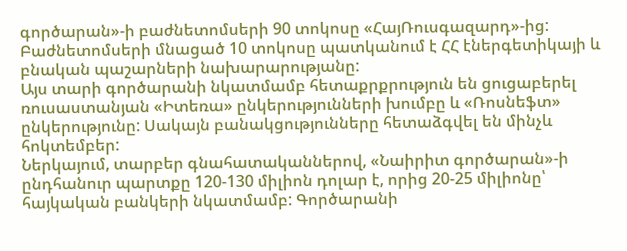գործարան»-ի բաժնետոմսերի 90 տոկոսը «ՀայՌուսգազարդ»-ից: Բաժնետոմսերի մնացած 10 տոկոսը պատկանում է ՀՀ էներգետիկայի և բնական պաշարների նախարարությանը:
Այս տարի գործարանի նկատմամբ հետաքրքրություն են ցուցաբերել ռուսաստանյան «Իտեռա» ընկերությունների խումբը և «Ռոսնեֆտ» ընկերությունը: Սակայն բանակցությունները հետաձգվել են մինչև հոկտեմբեր:
Ներկայում, տարբեր գնահատականներով, «Նաիրիտ գործարան»-ի ընդհանուր պարտքը 120-130 միլիոն դոլար է, որից 20-25 միլիոնը՝ հայկական բանկերի նկատմամբ: Գործարանի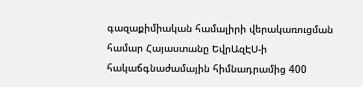գազաքիմիական համալիրի վերակառուցման համար Հայաստանը ԵվրԱզԷՍ-ի հակաճգնաժամային հիմնադրամից 400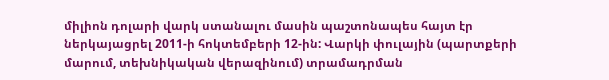միլիոն դոլարի վարկ ստանալու մասին պաշտոնապես հայտ էր ներկայացրել 2011-ի հոկտեմբերի 12-ին: Վարկի փուլային (պարտքերի մարում, տեխնիկական վերազինում) տրամադրման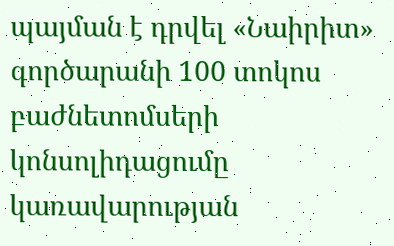պայման է դրվել «Նաիրիտ» գործարանի 100 տոկոս բաժնետոմսերի կոնսոլիդացումը կառավարության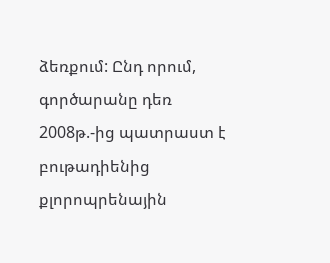ձեռքում: Ընդ որում, գործարանը դեռ 2008թ.-ից պատրաստ է բութադիենից քլորոպրենային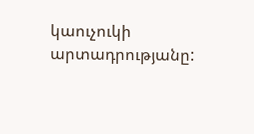կաուչուկի արտադրությանը: